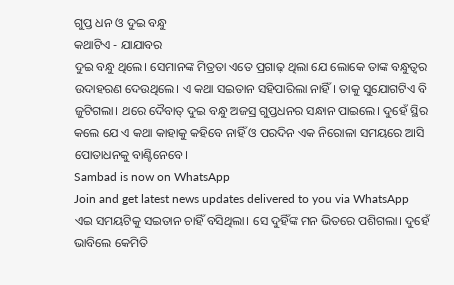ଗୁପ୍ତ ଧନ ଓ ଦୁଇ ବନ୍ଧୁ
କଥାଟିଏ - ଯାଯାବର
ଦୁଇ ବନ୍ଧୁ ଥିଲେ। ସେମାନଙ୍କ ମିତ୍ରତା ଏତେ ପ୍ରଗାଢ଼ ଥିଲା ଯେ ଲୋକେ ତାଙ୍କ ବନ୍ଧୁତ୍ବର ଉଦାହରଣ ଦେଉଥିଲେ। ଏ କଥା ସଇତାନ ସହିପାରିଲା ନାହିଁ। ତାକୁ ସୁଯୋଗଟିଏ ବି ଜୁଟିଗଲା। ଥରେ ଦୈବାତ୍ ଦୁଇ ବନ୍ଧୁ ଅଜସ୍ର ଗୁପ୍ତଧନର ସନ୍ଧାନ ପାଇଲେ। ଦୁହେଁ ସ୍ଥିର କଲେ ଯେ ଏ କଥା କାହାକୁ କହିବେ ନାହିଁ ଓ ପରଦିନ ଏକ ନିରୋଳା ସମୟରେ ଆସି ପୋତାଧନକୁ ବାଣ୍ଟିନେବେ।
Sambad is now on WhatsApp
Join and get latest news updates delivered to you via WhatsApp
ଏଇ ସମୟଟିକୁ ସଇତାନ ଚାହିଁ ବସିଥିଲା। ସେ ଦୁହିଁଙ୍କ ମନ ଭିତରେ ପଶିଗଲା। ଦୁହେଁ ଭାବିଲେ କେମିତି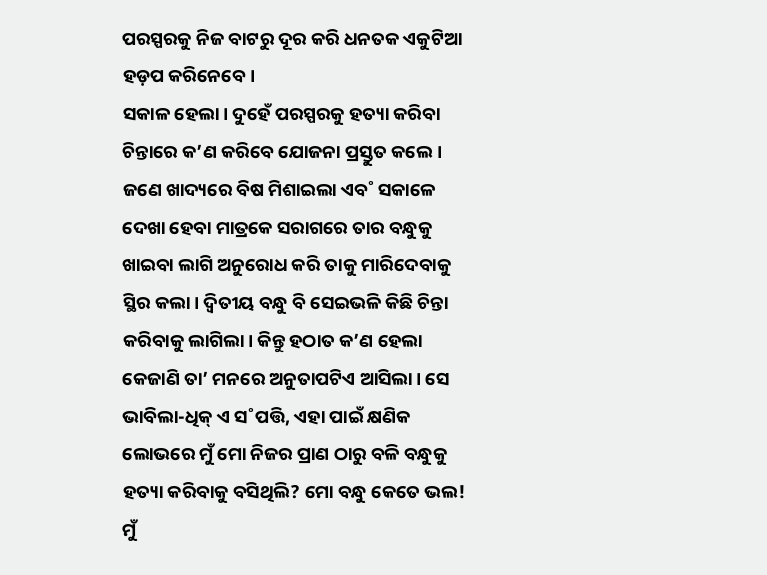ପରସ୍ପରକୁ ନିଜ ବାଟରୁ ଦୂର କରି ଧନତକ ଏକୁଟିଆ ହଡ଼ପ କରିନେବେ।
ସକାଳ ହେଲା। ଦୁହେଁ ପରସ୍ପରକୁ ହତ୍ୟା କରିବା ଚିନ୍ତାରେ କ’ଣ କରିବେ ଯୋଜନା ପ୍ରସ୍ତୁତ କଲେ। ଜଣେ ଖାଦ୍ୟରେ ବିଷ ମିଶାଇଲା ଏବ˚ ସକାଳେ ଦେଖା ହେବା ମାତ୍ରକେ ସରାଗରେ ତାର ବନ୍ଧୁକୁ ଖାଇବା ଲାଗି ଅନୁରୋଧ କରି ତାକୁ ମାରିଦେବାକୁ ସ୍ଥିର କଲା। ଦ୍ବିତୀୟ ବନ୍ଧୁ ବି ସେଇଭଳି କିଛି ଚିନ୍ତା କରିବାକୁ ଲାଗିଲା। କିନ୍ତୁ ହଠାତ କ’ଣ ହେଲା କେଜାଣି ତା’ ମନରେ ଅନୁତାପଟିଏ ଆସିଲା। ସେ ଭାବିଲା-ଧିକ୍ ଏ ସ˚ପତ୍ତି, ଏହା ପାଇଁ କ୍ଷଣିକ ଲୋଭରେ ମୁଁ ମୋ ନିଜର ପ୍ରାଣ ଠାରୁ ବଳି ବନ୍ଧୁକୁ ହତ୍ୟା କରିବାକୁ ବସିଥିଲି? ମୋ ବନ୍ଧୁ କେତେ ଭଲ! ମୁଁ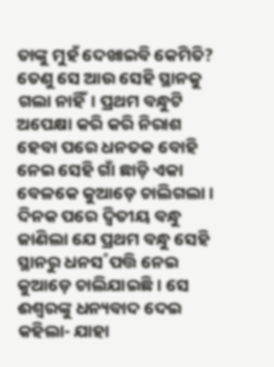ତାଙ୍କୁ ମୁହଁ ଦେଖାଇବି କେମିତି? ତେଣୁ ସେ ଆଉ ସେହି ସ୍ଥାନକୁ ଗଲା ନାହିଁ। ପ୍ରଥମ ବନ୍ଧୁଟି ଅପେକ୍ଷା କରି କରି ନିରାଶ ହେବା ପରେ ଧନତକ ବୋହି ନେଇ ସେହି ଗାଁ ଛାଡ଼ି ଏକା ବେଳକେ କୁଆଡ଼େ ଚାଲିଗଲା।
ଦିନକ ପରେ ଦ୍ବିତୀୟ ବନ୍ଧୁ ଜାଣିଲା ଯେ ପ୍ରଥମ ବନ୍ଧୁ ସେହି ସ୍ଥାନରୁ ଧନସ˚ପତ୍ତି ନେଇ କୁଆଡ଼େ ଚାଲିଯାଇଛି। ସେ ଈଶ୍ବରଙ୍କୁ ଧନ୍ୟବାଦ ଦେଇ କହିଲା- ଯାହା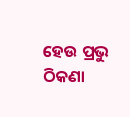ହେଉ ପ୍ରଭୁ ଠିକଣା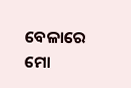ବେଳାରେ ମୋ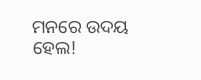ମନରେ ଉଦୟ ହେଲ!